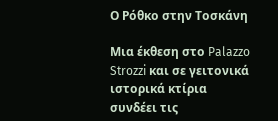Ο Ρόθκο στην Τοσκάνη

Μια έκθεση στο Palazzo Strozzi και σε γειτονικά ιστορικά κτίρια συνδέει τις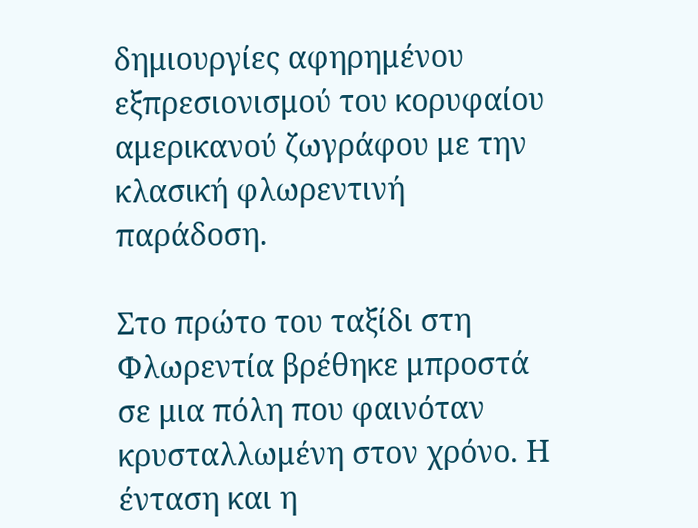δημιουργίες αφηρημένου εξπρεσιονισμού του κορυφαίου αμερικανού ζωγράφου με την κλασική φλωρεντινή παράδοση.

Στο πρώτο του ταξίδι στη Φλωρεντία βρέθηκε μπροστά σε μια πόλη που φαινόταν κρυσταλλωμένη στον χρόνο. Η ένταση και η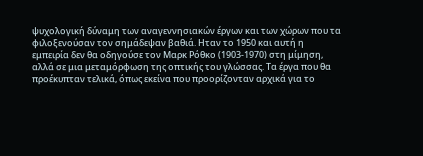ψυχολογική δύναμη των αναγεννησιακών έργων και των χώρων που τα φιλοξενούσαν τον σημάδεψαν βαθιά. Ηταν το 1950 και αυτή η εμπειρία δεν θα οδηγούσε τον Μαρκ Ρόθκο (1903-1970) στη μίμηση, αλλά σε μια μεταμόρφωση της οπτικής του γλώσσας. Τα έργα που θα προέκυπταν τελικά, όπως εκείνα που προορίζονταν αρχικά για το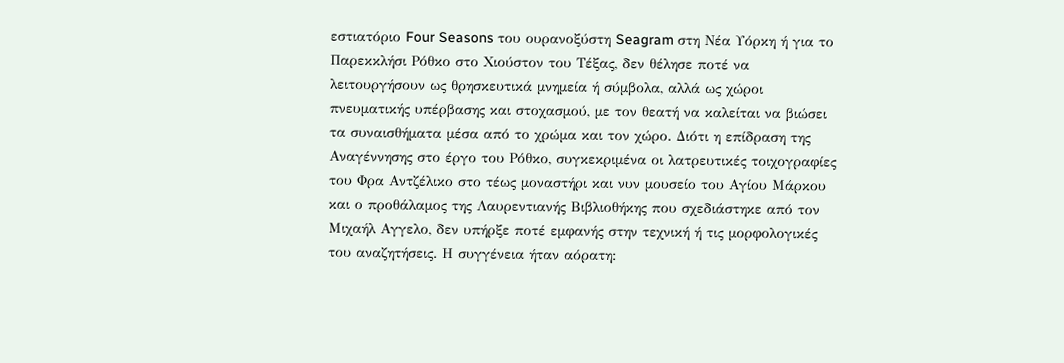εστιατόριο Four Seasons του ουρανοξύστη Seagram στη Νέα Υόρκη ή για το Παρεκκλήσι Ρόθκο στο Χιούστον του Τέξας, δεν θέλησε ποτέ να λειτουργήσουν ως θρησκευτικά μνημεία ή σύμβολα, αλλά ως χώροι πνευματικής υπέρβασης και στοχασμού, με τον θεατή να καλείται να βιώσει τα συναισθήματα μέσα από το χρώμα και τον χώρο. Διότι η επίδραση της Αναγέννησης στο έργο του Ρόθκο, συγκεκριμένα οι λατρευτικές τοιχογραφίες του Φρα Αντζέλικο στο τέως μοναστήρι και νυν μουσείο του Αγίου Μάρκου και ο προθάλαμος της Λαυρεντιανής Βιβλιοθήκης που σχεδιάστηκε από τον Μιχαήλ Αγγελο, δεν υπήρξε ποτέ εμφανής στην τεχνική ή τις μορφολογικές του αναζητήσεις. Η συγγένεια ήταν αόρατη: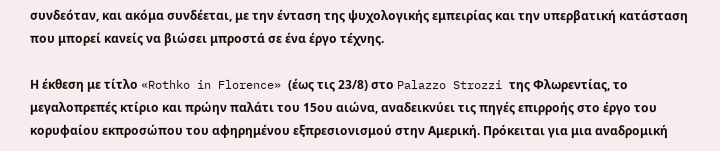συνδεόταν, και ακόμα συνδέεται, με την ένταση της ψυχολογικής εμπειρίας και την υπερβατική κατάσταση που μπορεί κανείς να βιώσει μπροστά σε ένα έργο τέχνης.

Η έκθεση με τίτλο «Rothko in Florence» (έως τις 23/8) στο Palazzo Strozzi της Φλωρεντίας, το μεγαλοπρεπές κτίριο και πρώην παλάτι του 15ου αιώνα, αναδεικνύει τις πηγές επιρροής στο έργο του κορυφαίου εκπροσώπου του αφηρημένου εξπρεσιονισμού στην Αμερική. Πρόκειται για μια αναδρομική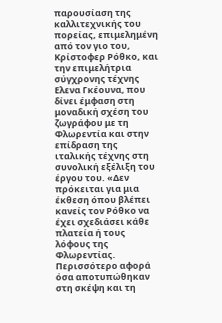παρουσίαση της καλλιτεχνικής του πορείας, επιμελημένη από τον γιο του, Κρίστοφερ Ρόθκο, και την επιμελήτρια σύγχρονης τέχνης Ελενα Γκέουνα, που δίνει έμφαση στη μοναδική σχέση του ζωγράφου με τη Φλωρεντία και στην επίδραση της ιταλικής τέχνης στη συνολική εξέλιξη του έργου του. «Δεν πρόκειται για μια έκθεση όπου βλέπει κανείς τον Ρόθκο να έχει σχεδιάσει κάθε πλατεία ή τους λόφους της Φλωρεντίας. Περισσότερο αφορά όσα αποτυπώθηκαν στη σκέψη και τη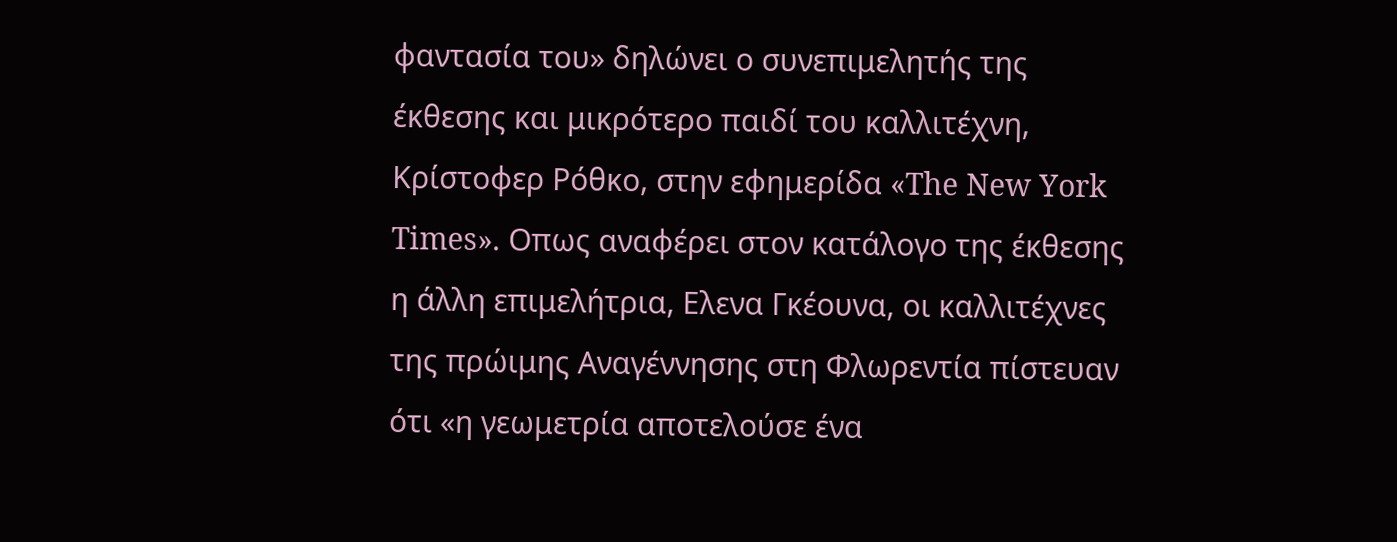φαντασία του» δηλώνει ο συνεπιμελητής της έκθεσης και μικρότερο παιδί του καλλιτέχνη, Κρίστοφερ Ρόθκο, στην εφημερίδα «The New York Times». Οπως αναφέρει στον κατάλογο της έκθεσης η άλλη επιμελήτρια, Ελενα Γκέουνα, οι καλλιτέχνες της πρώιμης Αναγέννησης στη Φλωρεντία πίστευαν ότι «η γεωμετρία αποτελούσε ένα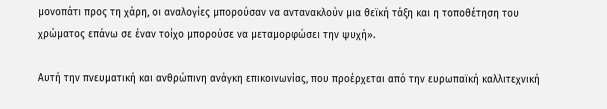μονοπάτι προς τη χάρη, οι αναλογίες μπορούσαν να αντανακλούν μια θεϊκή τάξη και η τοποθέτηση του χρώματος επάνω σε έναν τοίχο μπορούσε να μεταμορφώσει την ψυχή».

Αυτή την πνευματική και ανθρώπινη ανάγκη επικοινωνίας, που προέρχεται από την ευρωπαϊκή καλλιτεχνική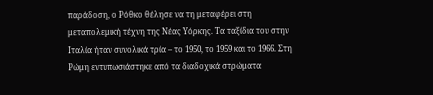παράδοση, ο Ρόθκο θέλησε να τη μεταφέρει στη μεταπολεμική τέχνη της Νέας Υόρκης. Τα ταξίδια του στην Ιταλία ήταν συνολικά τρία – το 1950, το 1959 και το 1966. Στη Ρώμη εντυπωσιάστηκε από τα διαδοχικά στρώματα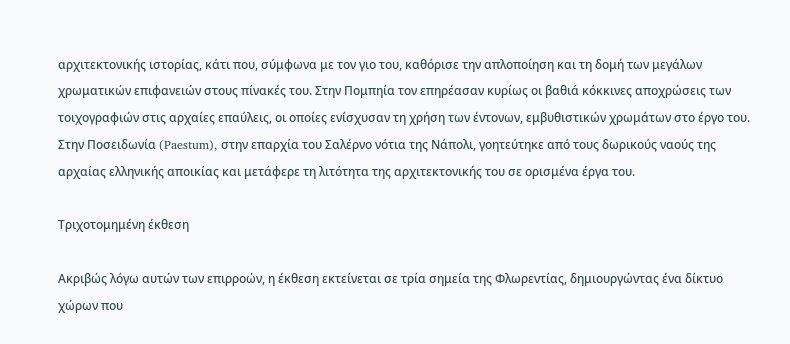αρχιτεκτονικής ιστορίας, κάτι που, σύμφωνα με τον γιο του, καθόρισε την απλοποίηση και τη δομή των μεγάλων χρωματικών επιφανειών στους πίνακές του. Στην Πομπηία τον επηρέασαν κυρίως οι βαθιά κόκκινες αποχρώσεις των τοιχογραφιών στις αρχαίες επαύλεις, οι οποίες ενίσχυσαν τη χρήση των έντονων, εμβυθιστικών χρωμάτων στο έργο του. Στην Ποσειδωνία (Paestum), στην επαρχία του Σαλέρνο νότια της Νάπολι, γοητεύτηκε από τους δωρικούς ναούς της αρχαίας ελληνικής αποικίας και μετάφερε τη λιτότητα της αρχιτεκτονικής του σε ορισμένα έργα του.

Τριχοτομημένη έκθεση

Ακριβώς λόγω αυτών των επιρροών, η έκθεση εκτείνεται σε τρία σημεία της Φλωρεντίας, δημιουργώντας ένα δίκτυο χώρων που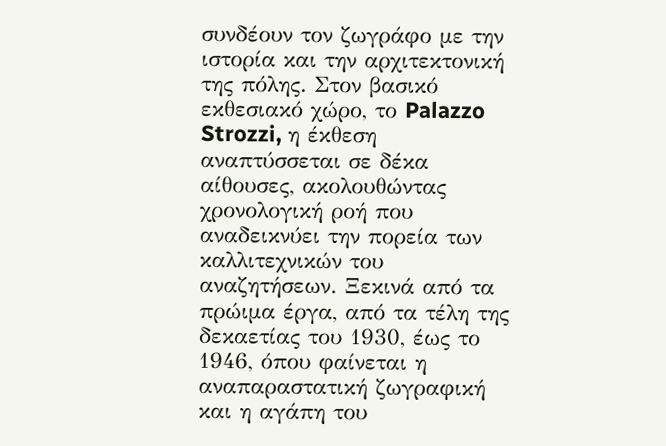συνδέουν τον ζωγράφο με την ιστορία και την αρχιτεκτονική της πόλης. Στον βασικό εκθεσιακό χώρο, το Palazzo Strozzi, η έκθεση αναπτύσσεται σε δέκα αίθουσες, ακολουθώντας χρονολογική ροή που αναδεικνύει την πορεία των καλλιτεχνικών του αναζητήσεων. Ξεκινά από τα πρώιμα έργα, από τα τέλη της δεκαετίας του 1930, έως το 1946, όπου φαίνεται η αναπαραστατική ζωγραφική και η αγάπη του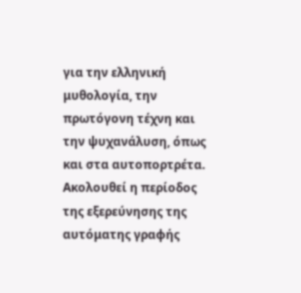για την ελληνική μυθολογία, την πρωτόγονη τέχνη και την ψυχανάλυση, όπως και στα αυτοπορτρέτα. Ακολουθεί η περίοδος της εξερεύνησης της αυτόματης γραφής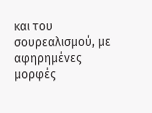και του σουρεαλισμού, με αφηρημένες μορφές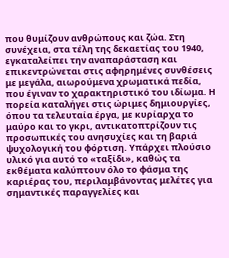που θυμίζουν ανθρώπους και ζώα. Στη συνέχεια, στα τέλη της δεκαετίας του 1940, εγκαταλείπει την αναπαράσταση και επικεντρώνεται στις αφηρημένες συνθέσεις με μεγάλα, αιωρούμενα χρωματικά πεδία, που έγιναν το χαρακτηριστικό του ιδίωμα. Η πορεία καταλήγει στις ώριμες δημιουργίες, όπου τα τελευταία έργα, με κυρίαρχα το μαύρο και το γκρι, αντικατοπτρίζουν τις προσωπικές του ανησυχίες και τη βαριά ψυχολογική του φόρτιση. Υπάρχει πλούσιο υλικό για αυτό το «ταξίδι», καθώς τα εκθέματα καλύπτουν όλο το φάσμα της καριέρας του, περιλαμβάνοντας μελέτες για σημαντικές παραγγελίες και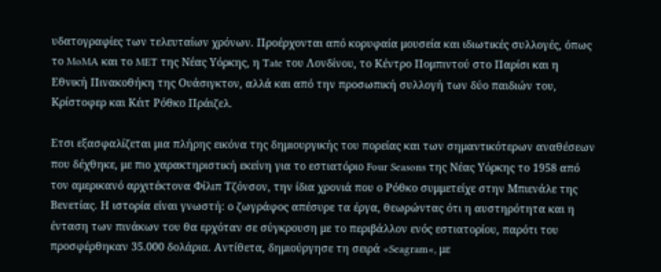υδατογραφίες των τελευταίων χρόνων. Προέρχονται από κορυφαία μουσεία και ιδιωτικές συλλογές, όπως το MoMA και το MET της Νέας Υόρκης, η Tate του Λονδίνου, το Κέντρο Πομπιντού στο Παρίσι και η Εθνική Πινακοθήκη της Ουάσιγκτον, αλλά και από την προσωπική συλλογή των δύο παιδιών του, Κρίστοφερ και Κέιτ Ρόθκο Πράιζελ.

Ετσι εξασφαλίζεται μια πλήρης εικόνα της δημιουργικής του πορείας και των σημαντικότερων αναθέσεων που δέχθηκε, με πιο χαρακτηριστική εκείνη για το εστιατόριο Four Seasons της Νέας Υόρκης το 1958 από τον αμερικανό αρχιτέκτονα Φίλιπ Τζόνσον, την ίδια χρονιά που ο Ρόθκο συμμετείχε στην Μπιενάλε της Βενετίας. Η ιστορία είναι γνωστή: ο ζωγράφος απέσυρε τα έργα, θεωρώντας ότι η αυστηρότητα και η ένταση των πινάκων του θα ερχόταν σε σύγκρουση με το περιβάλλον ενός εστιατορίου, παρότι του προσφέρθηκαν 35.000 δολάρια. Αντίθετα, δημιούργησε τη σειρά «Seagram«, με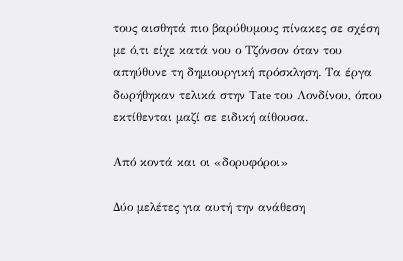τους αισθητά πιο βαρύθυμους πίνακες σε σχέση με ό,τι είχε κατά νου ο Τζόνσον όταν του απηύθυνε τη δημιουργική πρόσκληση. Τα έργα δωρήθηκαν τελικά στην Tate του Λονδίνου, όπου εκτίθενται μαζί σε ειδική αίθουσα.

Από κοντά και οι «δορυφόροι»

Δύο μελέτες για αυτή την ανάθεση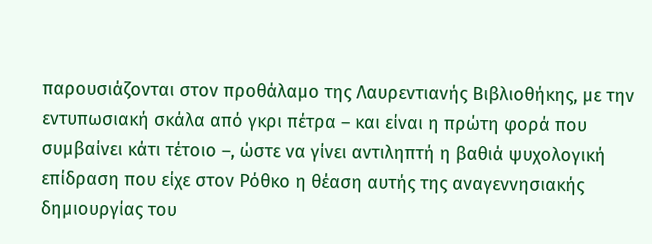παρουσιάζονται στον προθάλαμο της Λαυρεντιανής Βιβλιοθήκης, με την εντυπωσιακή σκάλα από γκρι πέτρα – και είναι η πρώτη φορά που συμβαίνει κάτι τέτοιο –, ώστε να γίνει αντιληπτή η βαθιά ψυχολογική επίδραση που είχε στον Ρόθκο η θέαση αυτής της αναγεννησιακής δημιουργίας του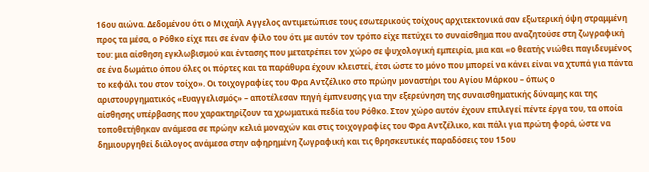16ου αιώνα. Δεδομένου ότι ο Μιχαήλ Αγγελος αντιμετώπισε τους εσωτερικούς τοίχους αρχιτεκτονικά σαν εξωτερική όψη στραμμένη προς τα μέσα, ο Ρόθκο είχε πει σε έναν φίλο του ότι με αυτόν τον τρόπο είχε πετύχει το συναίσθημα που αναζητούσε στη ζωγραφική του: μια αίσθηση εγκλωβισμού και έντασης που μετατρέπει τον χώρο σε ψυχολογική εμπειρία, μια και «ο θεατής νιώθει παγιδευμένος σε ένα δωμάτιο όπου όλες οι πόρτες και τα παράθυρα έχουν κλειστεί, έτσι ώστε το μόνο που μπορεί να κάνει είναι να χτυπά για πάντα το κεφάλι του στον τοίχο». Οι τοιχογραφίες του Φρα Αντζέλικο στο πρώην μοναστήρι του Αγίου Μάρκου – όπως ο αριστουργηματικός «Ευαγγελισμός» – αποτέλεσαν πηγή έμπνευσης για την εξερεύνηση της συναισθηματικής δύναμης και της αίσθησης υπέρβασης που χαρακτηρίζουν τα χρωματικά πεδία του Ρόθκο. Στον χώρο αυτόν έχουν επιλεγεί πέντε έργα του, τα οποία τοποθετήθηκαν ανάμεσα σε πρώην κελιά μοναχών και στις τοιχογραφίες του Φρα Αντζέλικο, και πάλι για πρώτη φορά, ώστε να δημιουργηθεί διάλογος ανάμεσα στην αφηρημένη ζωγραφική και τις θρησκευτικές παραδόσεις του 15ου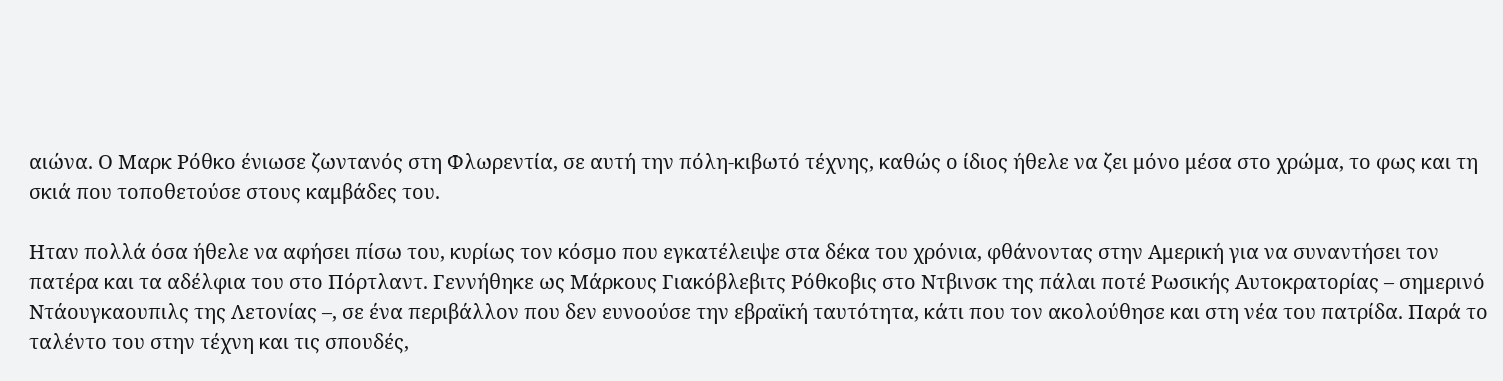αιώνα. Ο Μαρκ Ρόθκο ένιωσε ζωντανός στη Φλωρεντία, σε αυτή την πόλη-κιβωτό τέχνης, καθώς ο ίδιος ήθελε να ζει μόνο μέσα στο χρώμα, το φως και τη σκιά που τοποθετούσε στους καμβάδες του.

Ηταν πολλά όσα ήθελε να αφήσει πίσω του, κυρίως τον κόσμο που εγκατέλειψε στα δέκα του χρόνια, φθάνοντας στην Αμερική για να συναντήσει τον πατέρα και τα αδέλφια του στο Πόρτλαντ. Γεννήθηκε ως Μάρκους Γιακόβλεβιτς Ρόθκοβις στο Ντβινσκ της πάλαι ποτέ Ρωσικής Αυτοκρατορίας – σημερινό Ντάουγκαουπιλς της Λετονίας –, σε ένα περιβάλλον που δεν ευνοούσε την εβραϊκή ταυτότητα, κάτι που τον ακολούθησε και στη νέα του πατρίδα. Παρά το ταλέντο του στην τέχνη και τις σπουδές,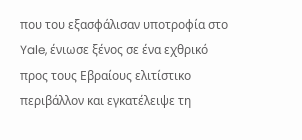που του εξασφάλισαν υποτροφία στο Yale, ένιωσε ξένος σε ένα εχθρικό προς τους Εβραίους ελιτίστικο περιβάλλον και εγκατέλειψε τη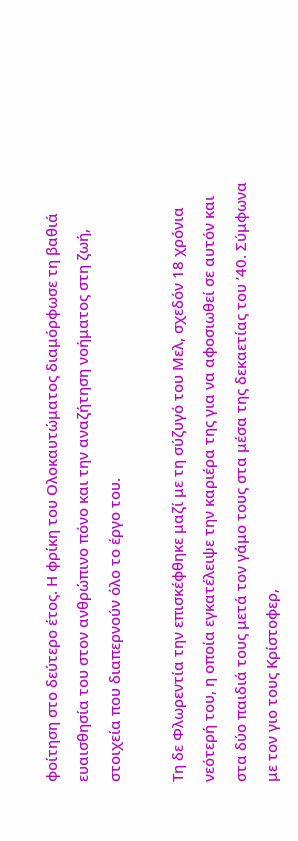φοίτηση στο δεύτερο έτος. Η φρίκη του Ολοκαυτώματος διαμόρφωσε τη βαθιά ευαισθησία του στον ανθρώπινο πόνο και την αναζήτηση νοήματος στη ζωή, στοιχεία που διαπερνούν όλο το έργο του.

Τη δε Φλωρεντία την επισκέφθηκε μαζί με τη σύζυγό του Μελ, σχεδόν 18 χρόνια νεότερή του, η οποία εγκατέλειψε την καριέρα της για να αφοσιωθεί σε αυτόν και στα δύο παιδιά τους μετά τον γάμο τους στα μέσα της δεκαετίας του ’40. Σύμφωνα με τον γιο τους Κρίστοφερ,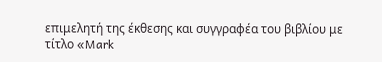επιμελητή της έκθεσης και συγγραφέα του βιβλίου με τίτλο «Mark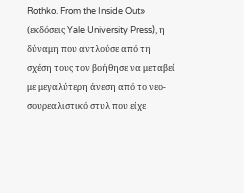Rothko. From the Inside Out» (εκδόσεις Yale University Press), η δύναμη που αντλούσε από τη σχέση τους τον βοήθησε να μεταβεί με μεγαλύτερη άνεση από το νεο-σουρεαλιστικό στυλ που είχε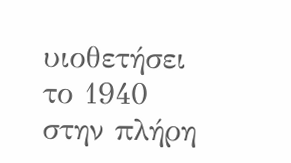υιοθετήσει το 1940 στην πλήρη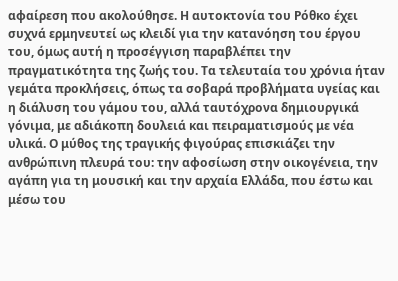αφαίρεση που ακολούθησε. Η αυτοκτονία του Ρόθκο έχει συχνά ερμηνευτεί ως κλειδί για την κατανόηση του έργου του, όμως αυτή η προσέγγιση παραβλέπει την πραγματικότητα της ζωής του. Τα τελευταία του χρόνια ήταν γεμάτα προκλήσεις, όπως τα σοβαρά προβλήματα υγείας και η διάλυση του γάμου του, αλλά ταυτόχρονα δημιουργικά γόνιμα, με αδιάκοπη δουλειά και πειραματισμούς με νέα υλικά. Ο μύθος της τραγικής φιγούρας επισκιάζει την ανθρώπινη πλευρά του: την αφοσίωση στην οικογένεια, την αγάπη για τη μουσική και την αρχαία Ελλάδα, που έστω και μέσω του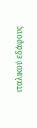ιταλικού εδάφους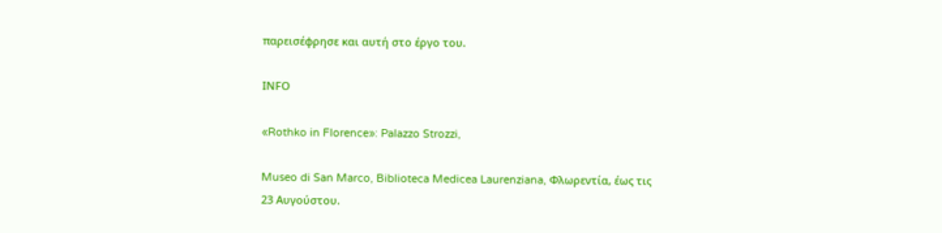παρεισέφρησε και αυτή στο έργο του.

ΙΝFO

«Rothko in Florence»: Palazzo Strozzi,

Museo di San Marco, Biblioteca Medicea Laurenziana, Φλωρεντία, έως τις 23 Αυγούστου.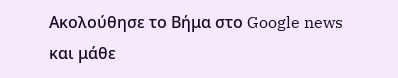Ακολούθησε το Βήμα στο Google news και μάθε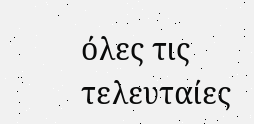όλες τις τελευταίες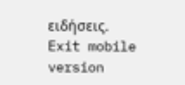ειδήσεις.
Exit mobile version